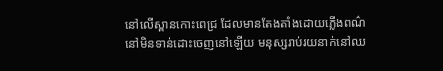នៅលើស្ពានកោះពេជ្រ ដែលមានតែងតាំងដោយភ្លើងពណ៌នៅមិនទាន់ដោះចេញនៅឡើយ មនុស្សរាប់រយនាក់នៅឈ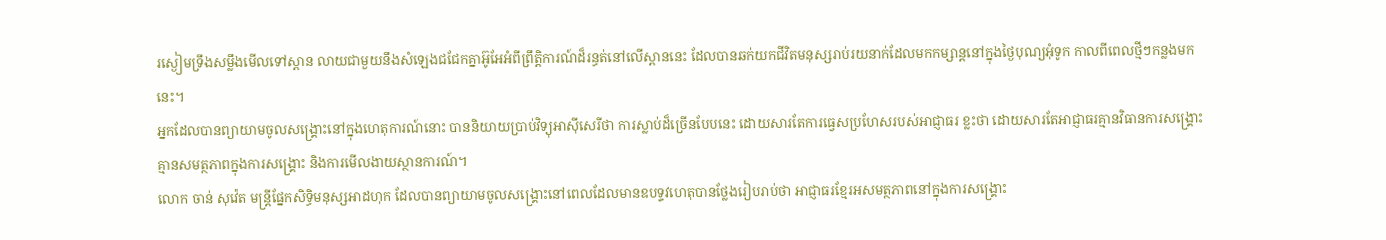រស្ងៀមទ្រឹងសម្លឹងមើលទៅស្ពាន លាយជាមួយនឹងសំឡេងជជែកគ្នាអ៊ូអែអំពីព្រឹត្តិការណ៍ដ៏រន្ធត់នៅលើស្ពាននេះ ដែលបានឆក់យកជីវិតមនុស្សរាប់រយនាក់ដែលមកកម្សាន្តនៅក្នុងថ្ងៃបុណ្យអុំទូក កាលពីពេលថ្មីៗកន្លងមកនេះ។
អ្នកដែលបានព្យាយាមចូលសង្គ្រោះនៅក្នុងហេតុការណ៍នោះ បាននិយាយប្រាប់វិទ្យុអាស៊ីសេរីថា ការស្លាប់ដ៏ច្រើនបែបនេះ ដោយសារតែការធ្វេសប្រហែសរបស់អាជ្ញាធរ ខ្លះថា ដោយសារតែអាជ្ញាធរគ្មានវិធានការសង្គ្រោះ គ្មានសមត្ថភាពក្នុងការសង្គ្រោះ និងការមើលងាយស្ថានការណ៍។
លោក ចាន់ សុវ៉េត មន្ត្រីផ្នែកសិទ្ធិមនុស្សអាដហុក ដែលបានព្យាយាមចូលសង្គ្រោះនៅពេលដែលមានឧបទ្ទវហេតុបានថ្លែងរៀបរាប់ថា អាជ្ញាធរខ្មែរអសមត្ថភាពនៅក្នុងការសង្គ្រោះ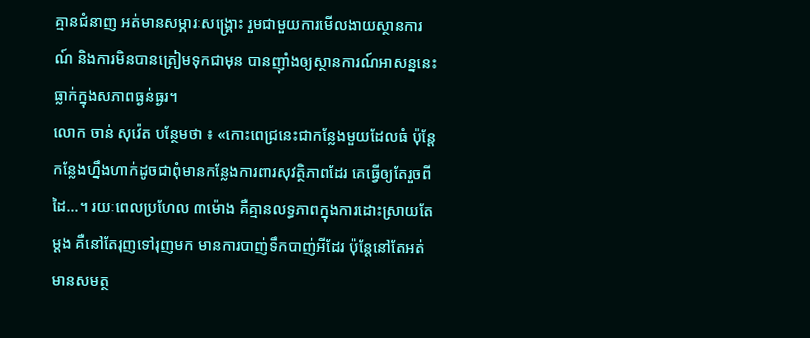គ្មានជំនាញ អត់មានសម្ភារៈសង្គ្រោះ រួមជាមួយការមើលងាយស្ថានការណ៍ និងការមិនបានត្រៀមទុកជាមុន បានញ៉ាំងឲ្យស្ថានការណ៍អាសន្ននេះធ្លាក់ក្នុងសភាពធ្ងន់ធ្ងរ។
លោក ចាន់ សុវ៉េត បន្ថែមថា ៖ «កោះពេជ្រនេះជាកន្លែងមួយដែលធំ ប៉ុន្តែកន្លែងហ្នឹងហាក់ដូចជាពុំមានកន្លែងការពារសុវត្ថិភាពដែរ គេធ្វើឲ្យតែរួចពីដៃ...។ រយៈពេលប្រហែល ៣ម៉ោង គឺគ្មានលទ្ធភាពក្នុងការដោះស្រាយតែម្ដង គឺនៅតែរុញទៅរុញមក មានការបាញ់ទឹកបាញ់អីដែរ ប៉ុន្តែនៅតែអត់មានសមត្ថ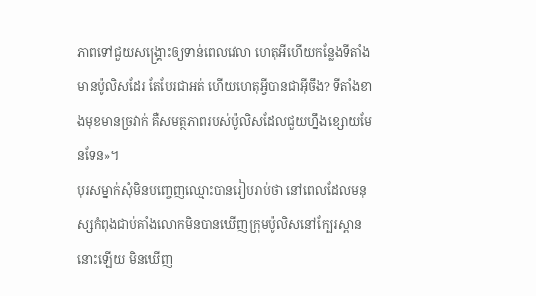ភាពទៅជួយសង្គ្រោះឲ្យទាន់ពេលវេលា ហេតុអីហើយកន្លែងទីតាំងមានប៉ូលិសដែរ តែបែរជាអត់ ហើយហេតុអ្វីបានជាអ៊ីចឹង? ទីតាំងខាងមុខមានច្រវាក់ គឺសមត្ថភាពរបស់ប៉ូលិសដែលជួយហ្នឹងខ្សោយមែនទែន»។
បុរសម្នាក់សុំមិនបញ្ចេញឈ្មោះបានរៀបរាប់ថា នៅពេលដែលមនុស្សកំពុងជាប់គាំងលោកមិនបានឃើញក្រុមប៉ូលិសនៅក្បែរស្ពាននោះឡើយ មិនឃើញ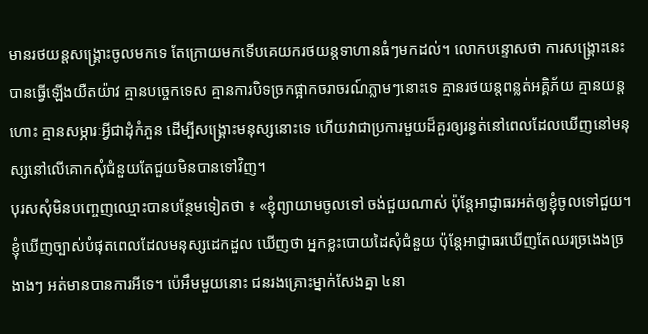មានរថយន្តសង្គ្រោះចូលមកទេ តែក្រោយមកទើបគេយករថយន្តទាហានធំៗមកដល់។ លោកបន្ទោសថា ការសង្គ្រោះនេះបានធ្វើឡើងយឺតយ៉ាវ គ្មានបច្ចេកទេស គ្មានការបិទច្រកផ្អាកចរាចរណ៍ភ្លាមៗនោះទេ គ្មានរថយន្តពន្លត់អគ្គិភ័យ គ្មានយន្តហោះ គ្មានសម្ភារៈអ្វីជាដុំកំភួន ដើម្បីសង្គ្រោះមនុស្សនោះទេ ហើយវាជាប្រការមួយដ៏គួរឲ្យរន្ធត់នៅពេលដែលឃើញនៅមនុស្សនៅលើគោកសុំជំនួយតែជួយមិនបានទៅវិញ។
បុរសសុំមិនបញ្ចេញឈ្មោះបានបន្ថែមទៀតថា ៖ «ខ្ញុំព្យាយាមចូលទៅ ចង់ជួយណាស់ ប៉ុន្តែអាជ្ញាធរអត់ឲ្យខ្ញុំចូលទៅជួយ។ ខ្ញុំឃើញច្បាស់បំផុតពេលដែលមនុស្សដេកដួល ឃើញថា អ្នកខ្លះបោយដៃសុំជំនួយ ប៉ុន្តែអាជ្ញាធរឃើញតែឈរច្រងេងច្រងាងៗ អត់មានបានការអីទេ។ ប៉េអឹមមួយនោះ ជនរងគ្រោះម្នាក់សែងគ្នា ៤នា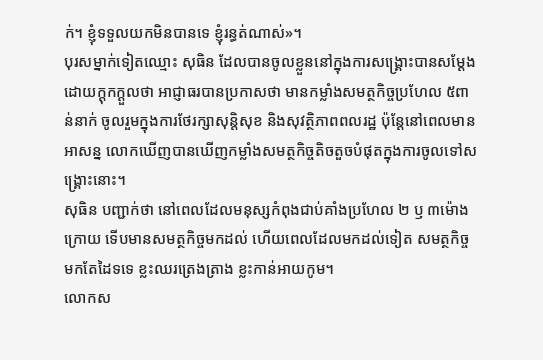ក់។ ខ្ញុំទទួលយកមិនបានទេ ខ្ញុំរន្ធត់ណាស់»។
បុរសម្នាក់ទៀតឈ្មោះ សុធិន ដែលបានចូលខ្លួននៅក្នុងការសង្គ្រោះបានសម្ដែងដោយក្ដុកក្ដួលថា អាជ្ញាធរបានប្រកាសថា មានកម្លាំងសមត្ថកិច្ចប្រហែល ៥ពាន់នាក់ ចូលរួមក្នុងការថែរក្សាសុន្តិសុខ និងសុវត្ថិភាពពលរដ្ឋ ប៉ុន្តែនៅពេលមានអាសន្ន លោកឃើញបានឃើញកម្លាំងសមត្ថកិច្ចតិចតួចបំផុតក្នុងការចូលទៅសង្គ្រោះនោះ។
សុធិន បញ្ជាក់ថា នៅពេលដែលមនុស្សកំពុងជាប់គាំងប្រហែល ២ ឫ ៣ម៉ោងក្រោយ ទើបមានសមត្ថកិច្ចមកដល់ ហើយពេលដែលមកដល់ទៀត សមត្ថកិច្ចមកតែដៃទទេ ខ្លះឈរត្រេងត្រាង ខ្លះកាន់អាយកូម។
លោកស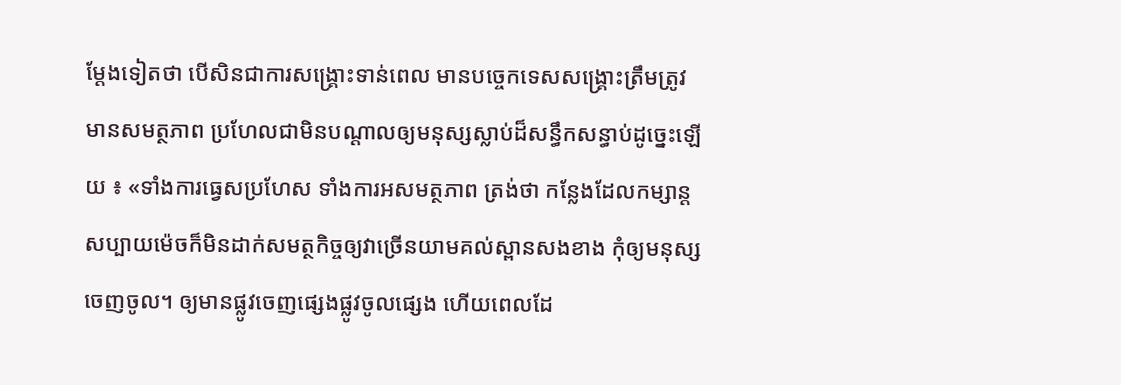ម្ដែងទៀតថា បើសិនជាការសង្គ្រោះទាន់ពេល មានបច្ចេកទេសសង្គ្រោះត្រឹមត្រូវ មានសមត្ថភាព ប្រហែលជាមិនបណ្ដាលឲ្យមនុស្សស្លាប់ដ៏សន្ធឹកសន្ធាប់ដូច្នេះឡើយ ៖ «ទាំងការធ្វេសប្រហែស ទាំងការអសមត្ថភាព ត្រង់ថា កន្លែងដែលកម្សាន្តសប្បាយម៉េចក៏មិនដាក់សមត្ថកិច្ចឲ្យវាច្រើនយាមគល់ស្ពានសងខាង កុំឲ្យមនុស្សចេញចូល។ ឲ្យមានផ្លូវចេញផ្សេងផ្លូវចូលផ្សេង ហើយពេលដែ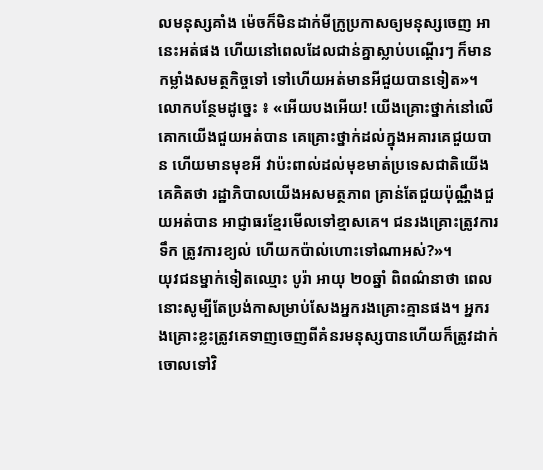លមនុស្សគាំង ម៉េចក៏មិនដាក់មីក្រូប្រកាសឲ្យមនុស្សចេញ អានេះអត់ផង ហើយនៅពេលដែលជាន់គ្នាស្លាប់បណ្តើរៗ ក៏មានកម្លាំងសមត្ថកិច្ចទៅ ទៅហើយអត់មានអីជួយបានទៀត»។
លោកបន្ថែមដូច្នេះ ៖ «អើយបងអើយ! យើងគ្រោះថ្នាក់នៅលើគោកយើងជួយអត់បាន គេគ្រោះថ្នាក់ដល់ក្នុងអគារគេជួយបាន ហើយមានមុខអី វាប៉ះពាល់ដល់មុខមាត់ប្រទេសជាតិយើង គេគិតថា រដ្ឋាភិបាលយើងអសមត្ថភាព គ្រាន់តែជួយប៉ុណ្ណឹងជួយអត់បាន អាជ្ញាធរខ្មែរមើលទៅខ្មាសគេ។ ជនរងគ្រោះត្រូវការទឹក ត្រូវការខ្យល់ ហើយកប៉ាល់ហោះទៅណាអស់?»។
យុវជនម្នាក់ទៀតឈ្មោះ បូរ៉ា អាយុ ២០ឆ្នាំ ពិពណ៌នាថា ពេលនោះសូម្បីតែប្រង់កាសម្រាប់សែងអ្នករងគ្រោះគ្មានផង។ អ្នករងគ្រោះខ្លះត្រូវគេទាញចេញពីគំនរមនុស្សបានហើយក៏ត្រូវដាក់ចោលទៅវិ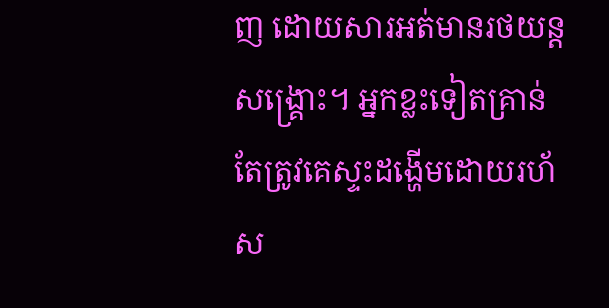ញ ដោយសារអត់មានរថយន្តសង្គ្រោះ។ អ្នកខ្លះទៀតគ្រាន់តែត្រូវគេស្ទះដង្ហើមដោយរហ័ស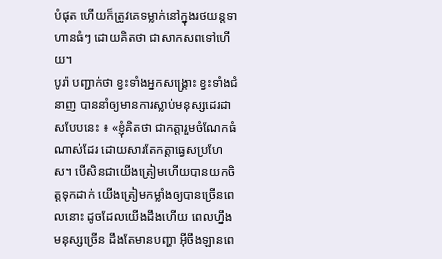បំផុត ហើយក៏ត្រូវគេទម្លាក់នៅក្នុងរថយន្តទាហានធំៗ ដោយគិតថា ជាសាកសពទៅហើយ។
បូរ៉ា បញ្ជាក់ថា ខ្វះទាំងអ្នកសង្គ្រោះ ខ្វះទាំងជំនាញ បាននាំឲ្យមានការស្លាប់មនុស្សដេរដាសបែបនេះ ៖ «ខ្ញុំគិតថា ជាកត្តារួមចំណែកធំណាស់ដែរ ដោយសារតែកត្តាធ្វេសប្រហែស។ បើសិនជាយើងត្រៀមហើយបានយកចិត្តទុកដាក់ យើងត្រៀមកម្លាំងឲ្យបានច្រើនពេលនោះ ដូចដែលយើងដឹងហើយ ពេលហ្នឹងមនុស្សច្រើន ដឹងតែមានបញ្ហា អ៊ីចឹងឡានពេ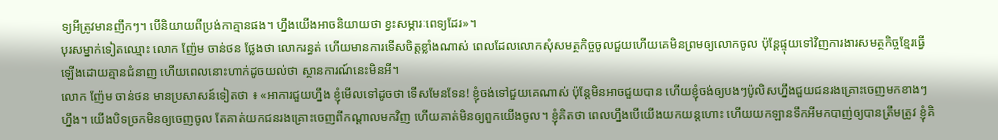ទ្យអីត្រូវមានញឹកៗ។ បើនិយាយពីប្រង់កាគ្មានផង។ ហ្នឹងយើងអាចនិយាយថា ខ្វះសម្ភារៈពេទ្យដែរ»។
បុរសម្នាក់ទៀតឈ្មោះ លោក ញ៉ែម ចាន់ថន ថ្លែងថា លោករន្ធត់ ហើយមានការទើសចិត្តខ្លាំងណាស់ ពេលដែលលោកសុំសមត្ថកិច្ចចូលជួយហើយគេមិនព្រមឲ្យលោកចូល ប៉ុន្តែផ្ទុយទៅវិញការងារសមត្ថកិច្ចខ្មែរធ្វើឡើងដោយគ្មានជំនាញ ហើយពេលនោះហាក់ដូចយល់ថា ស្ថានការណ៍នេះមិនអី។
លោក ញ៉ែម ចាន់ថន មានប្រសាសន៍ទៀតថា ៖ «អាការជួយហ្នឹង ខ្ញុំមើលទៅដូចថា ទើសមែនទែន! ខ្ញុំចង់ទៅជួយគេណាស់ ប៉ុន្តែមិនអាចជួយបាន ហើយខ្ញុំចង់ឲ្យបងៗប៉ូលិសហ្នឹងជួយជនរងគ្រោះចេញមកខាងៗហ្នឹង។ យើងបិទច្រកមិនឲ្យចេញចូល តែគាត់យកជនរងគ្រោះចេញពីកណ្ដាលមកវិញ ហើយគាត់មិនឲ្យពួកយើងចូល។ ខ្ញុំគិតថា ពេលហ្នឹងបើយើងយកយន្តហោះ ហើយយកឡានទឹកអីមកបាញ់ឲ្យបានត្រឹមត្រូវ ខ្ញុំគិ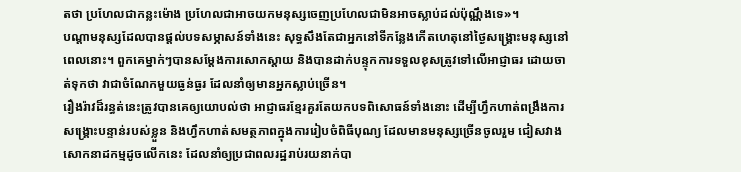តថា ប្រហែលជាកន្លះម៉ោង ប្រហែលជាអាចយកមនុស្សចេញប្រហែលជាមិនអាចស្លាប់ដល់ប៉ុណ្ណឹងទេ»។
បណ្ដាមនុស្សដែលបានផ្ដល់បទសម្ភាសន៍ទាំងនេះ សុទ្ធសឹងតែជាអ្នកនៅទីកន្លែងកើតហេតុនៅថ្ងៃសង្គ្រោះមនុស្សនៅពេលនោះ។ ពួកគេម្នាក់ៗបានសម្ដែងការសោកស្ដាយ និងបានដាក់បន្ទុកការទទួលខុសត្រូវទៅលើអាជ្ញាធរ ដោយចាត់ទុកថា វាជាចំណែកមួយធ្ងន់ធ្ងរ ដែលនាំឲ្យមានអ្នកស្លាប់ច្រើន។
រឿងរ៉ាវដ៏រន្ធត់នេះត្រូវបានគេឲ្យយោបល់ថា អាជ្ញាធរខ្មែរគួរតែយកបទពិសោធន៍ទាំងនោះ ដើម្បីហ្វឹកហាត់ពង្រឹងការសង្គ្រោះបន្ទាន់របស់ខ្លួន និងហ្វឹកហាត់សមត្ថភាពក្នុងការរៀបចំពិធីបុណ្យ ដែលមានមនុស្សច្រើនចូលរួម ជៀសវាងសោកនាដកម្មដូចលើកនេះ ដែលនាំឲ្យប្រជាពលរដ្ឋរាប់រយនាក់បា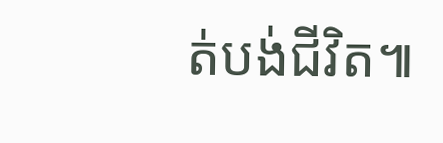ត់បង់ជីវិត៕